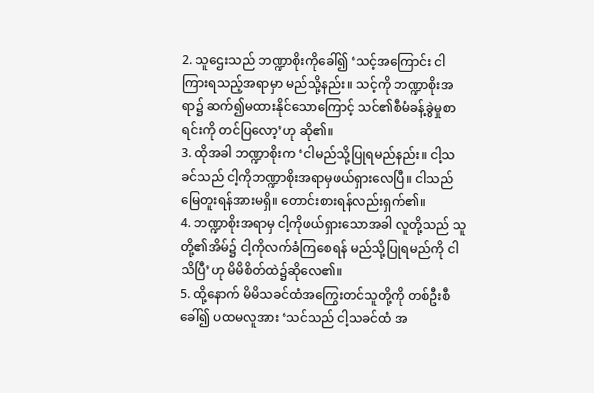2. သူဌေးသည် ဘဏ္ဍာစိုးကိုခေါ်၍ ‘သင့်အကြောင်း ငါကြားရသည့်အရာမှာ မည်သို့နည်း။ သင့်ကို ဘဏ္ဍာစိုးအရာ၌ ဆက်၍မထားနိုင်သောကြောင့် သင်၏စီမံခန့်ခွဲမှုစာရင်းကို တင်ပြလော့’ဟု ဆို၏။
3. ထိုအခါ ဘဏ္ဍာစိုးက ‘ငါမည်သို့ပြုရမည်နည်း။ ငါ့သခင်သည် ငါ့ကိုဘဏ္ဍာစိုးအရာမှဖယ်ရှားလေပြီ။ ငါသည် မြေတူးရန်အားမရှိ။ တောင်းစားရန်လည်းရှက်၏။
4. ဘဏ္ဍာစိုးအရာမှ ငါ့ကိုဖယ်ရှားသောအခါ လူတို့သည် သူတို့၏အိမ်၌ ငါ့ကိုလက်ခံကြစေရန် မည်သို့ပြုရမည်ကို ငါသိပြီ’ဟု မိမိစိတ်ထဲ၌ဆိုလေ၏။
5. ထို့နောက် မိမိသခင်ထံအကြွေးတင်သူတို့ကို တစ်ဦးစီခေါ်၍ ပထမလူအား ‘သင်သည် ငါ့သခင်ထံ အ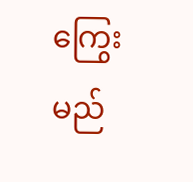ကြွေးမည်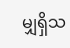မျှရှိသ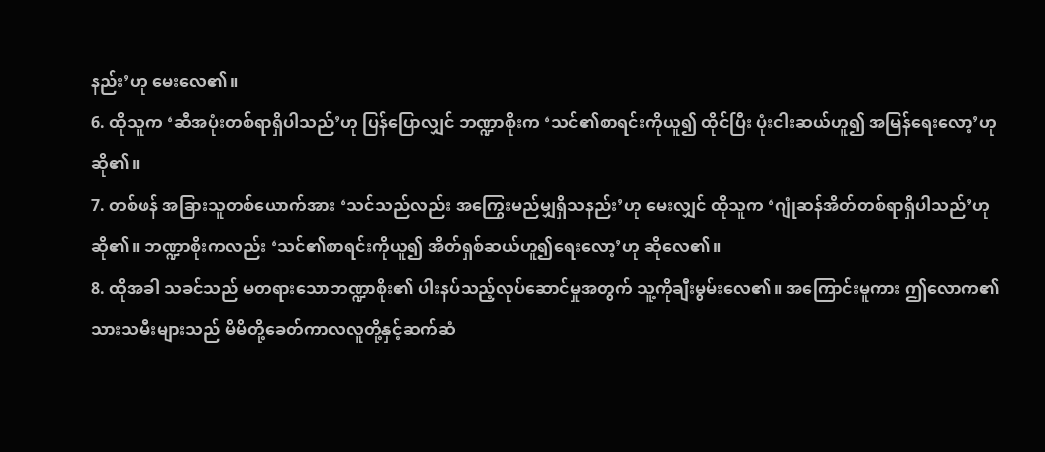နည်း’ဟု မေးလေ၏။
6. ထိုသူက ‘ဆီအပုံးတစ်ရာရှိပါသည်’ဟု ပြန်ပြောလျှင် ဘဏ္ဍာစိုးက ‘သင်၏စာရင်းကိုယူ၍ ထိုင်ပြီး ပုံးငါးဆယ်ဟူ၍ အမြန်ရေးလော့’ဟု ဆို၏။
7. တစ်ဖန် အခြားသူတစ်ယောက်အား ‘သင်သည်လည်း အကြွေးမည်မျှရှိသနည်း’ဟု မေးလျှင် ထိုသူက ‘ဂျုံဆန်အိတ်တစ်ရာရှိပါသည်’ဟု ဆို၏။ ဘဏ္ဍာစိုးကလည်း ‘သင်၏စာရင်းကိုယူ၍ အိတ်ရှစ်ဆယ်ဟူ၍ရေးလော့’ဟု ဆိုလေ၏။
8. ထိုအခါ သခင်သည် မတရားသောဘဏ္ဍာစိုး၏ ပါးနပ်သည့်လုပ်ဆောင်မှုအတွက် သူ့ကိုချီးမွမ်းလေ၏။ အကြောင်းမူကား ဤလောက၏သားသမီးများသည် မိမိတို့ခေတ်ကာလလူတို့နှင့်ဆက်ဆံ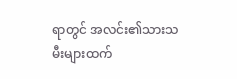ရာတွင် အလင်း၏သားသမီးများထက်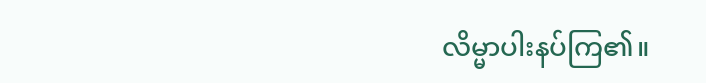လိမ္မာပါးနပ်ကြ၏။